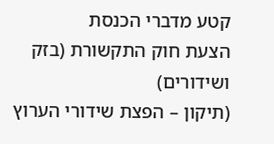קטע מדברי הכנסת
הצעת חוק התקשורת (בזק ושידורים)
(תיקון – הפצת שידורי הערוץ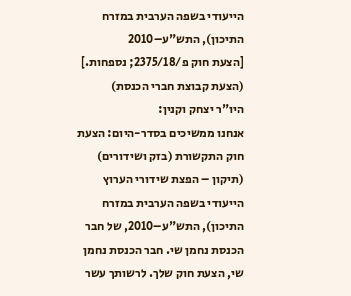הייעודי בשפה הערבית במזרח התיכון), התש"ע–2010
[הצעת חוק פ/2375/18; נספחות.]
(הצעת קבוצת חברי הכנסת)
היו"ר יצחק וקנין:
אנחנו ממשיכים בסדר-היום: הצעת חוק התקשורת (בזק ושידורים) (תיקון – הפצת שידורי הערוץ הייעודי בשפה הערבית במזרח התיכון), התש"ע–2010, של חבר הכנסת נחמן שי. חבר הכנסת נחמן שי, הצעת חוק שלך. לרשותך עשר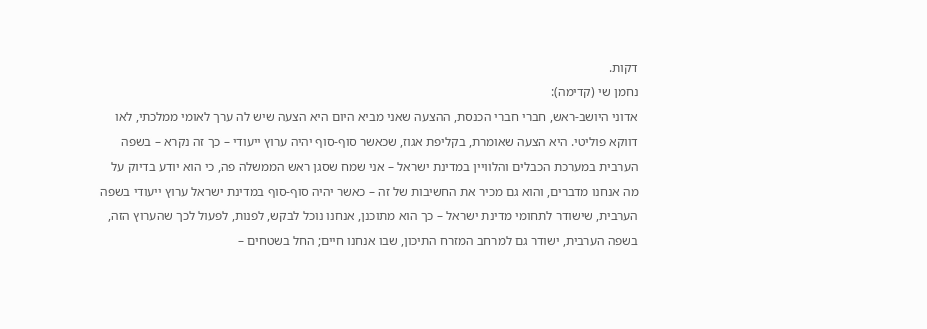דקות.
נחמן שי (קדימה):
אדוני היושב-ראש, חברי חברי הכנסת, ההצעה שאני מביא היום היא הצעה שיש לה ערך לאומי ממלכתי, לאו דווקא פוליטי. היא הצעה שאומרת, בקליפת אגוז, שכאשר סוף-סוף יהיה ערוץ ייעודי – כך זה נקרא – בשפה הערבית במערכת הכבלים והלוויין במדינת ישראל – אני שמח שסגן ראש הממשלה פה, כי הוא יודע בדיוק על מה אנחנו מדברים, והוא גם מכיר את החשיבות של זה – כאשר יהיה סוף-סוף במדינת ישראל ערוץ ייעודי בשפה הערבית, שישודר לתחומי מדינת ישראל – כך הוא מתוכנן, אנחנו נוכל לבקש, לפנות, לפעול לכך שהערוץ הזה, בשפה הערבית, ישודר גם למרחב המזרח התיכון, שבו אנחנו חיים; החל בשטחים –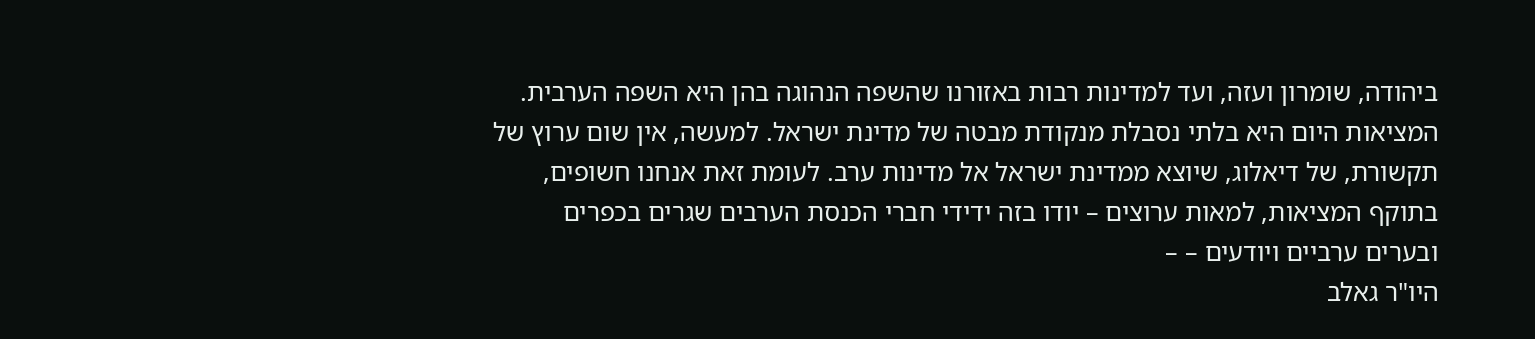ביהודה, שומרון ועזה, ועד למדינות רבות באזורנו שהשפה הנהוגה בהן היא השפה הערבית.
המציאות היום היא בלתי נסבלת מנקודת מבטה של מדינת ישראל. למעשה, אין שום ערוץ של תקשורת, של דיאלוג, שיוצא ממדינת ישראל אל מדינות ערב. לעומת זאת אנחנו חשופים, בתוקף המציאות, למאות ערוצים – יודו בזה ידידי חברי הכנסת הערבים שגרים בכפרים ובערים ערביים ויודעים – –
היו"ר גאלב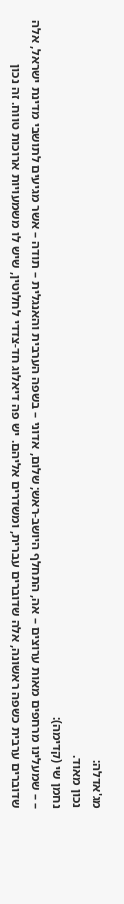מג'אדלה:
נכון מאוד.
נחמן שי (קדימה):
– – שמעלינו מרחפים מאות ערוצים – אה, התחלף היושב-ראש; שלום, אדוני – בשפה הערבית והאנגלית – תודה – אשר מגיעים לתושבי מדינת ישראל, אלה שדוברים ערבית כשפה ראשונה, אלה שדוברים עברית, ומשדרים אליהם. יש פה דיאלוג חד-צדדי לחלוטין, שיש לו משמעויות ארוכות טווח. זה נכון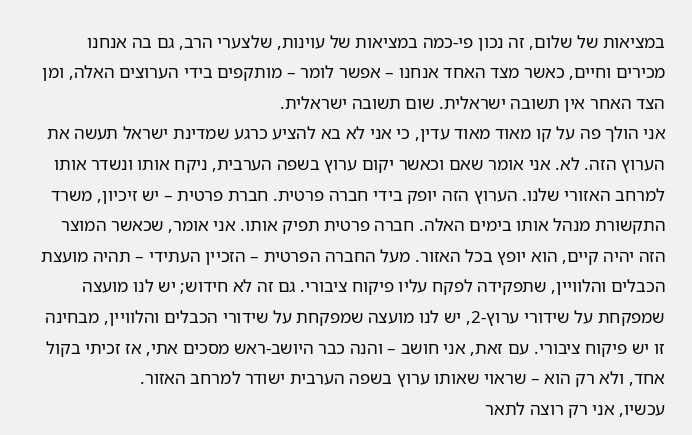במציאות של שלום, זה נכון פי-כמה במציאות של עוינות, שלצערי הרב, גם בה אנחנו מכירים וחיים, כאשר מצד האחד אנחנו – אפשר לומר – מותקפים בידי הערוצים האלה, ומן הצד האחר אין תשובה ישראלית. שום תשובה ישראלית.
אני הולך פה על קו מאוד מאוד עדין, כי אני לא בא להציע כרגע שמדינת ישראל תעשה את הערוץ הזה. לא. אני אומר שאם וכאשר יקום ערוץ בשפה הערבית, ניקח אותו ונשדר אותו למרחב האזורי שלנו. הערוץ הזה יופק בידי חברה פרטית. חברת פרטית – יש זיכיון, משרד התקשורת מנהל אותו בימים האלה. חברה פרטית תפיק אותו. אני אומר, שכאשר המוצר הזה יהיה קיים, הוא יופץ בכל האזור. מעל החברה הפרטית – הזכיין העתידי – תהיה מועצת הכבלים והלוויין, שתפקידה לפקח עליו פיקוח ציבורי. גם זה לא חידוש; יש לנו מועצה שמפקחת על שידורי ערוץ-2, יש לנו מועצה שמפקחת על שידורי הכבלים והלוויין, מבחינה זו יש פיקוח ציבורי. עם זאת, אני חושב – והנה כבר היושב-ראש מסכים אתי, אז זכיתי בקול אחד, ולא רק הוא – שראוי שאותו ערוץ בשפה הערבית ישודר למרחב האזור.
עכשיו, אני רק רוצה לתאר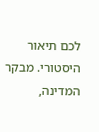לכם תיאור היסטורי. מבקר המדינה,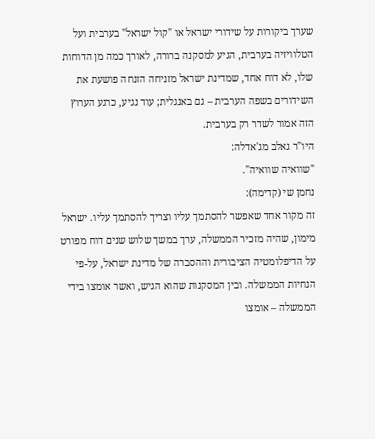שערך ביקורות על שידורי ישראל או "קול ישראל" בערבית ועל הטלוויזיה בערבית, הגיע למסקנה ברורה, לאורך כמה מן הדוחות שלו, לא דוח אחד, שמדינת ישראל מזניחה הזנחה פושעת את השידורים בשפה הערבית – גם באנגלית; עוד נגיע, כרגע הערוץ הזה אמור לשדר רק בערבית.
היו"ר גאלב מג'אדלה:
"שוואיה שוואיה".
נחמן שי (קדימה):
זה מקור אחד שאפשר להסתמך עליו וצריך להסתמך עליו. ישראל מימון, שהיה מזכיר הממשלה, ערך במשך שלוש שנים דוח מפורט על הדיפלומטיה הציבורית וההסברה של מדינת ישראל, על-פי הנחיות הממשלה. ובין המסקנות שהוא הגיש, ואשר אומצו בידי הממשלה – אומצו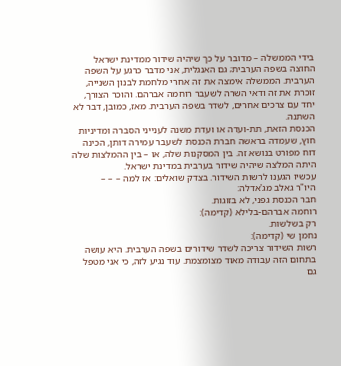בידי הממשלה – מדובר על כך שיהיה שידור ממדינת ישראל החוצה בשפה הערבית; גם האנגלית, אני מדבר כרגע על השפה הערבית. הממשלה אימצה את זה אחרי מלחמת לבנון השנייה, זוכרת את זה ודאי השרה לשעבר רוחמה אברהם. והוכר הצורך, יחד עם צרכים אחרים, לשדר בשפה הערבית. מאז, כמובן, דבר לא השתנה.
הכנסת הזאת, תת-ועדה או ועדת משנה לענייני הסברה ומדיניות חוץ, שעמדה בראשה חברת הכנסת לשעבר עמירה דותן, הכינה דוח מפורט בנושא זה. בין המסקנות שלה, או – בין ההמלצות שלה היתה המלצה שיהיה שידור בערבית במדינת ישראל.
עכשיו הגענו לרשות השידור. בצדק שואלים: אז למה – – –
היו"ר גאלב מג'אדלה:
חבר הכנסת גפני, לא בזוגות.
רוחמה אברהם-בלילא (קדימה):
רק בשלשות.
נחמן שי (קדימה):
רשות השידור צריכה לשדר שידורים בשפה הערבית. היא עושה בתחום הזה עבודה מאוד מצומצמת. עוד נגיע לזה, כי אני מטפל גם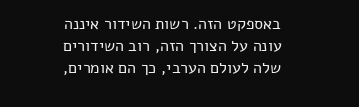באספקט הזה. רשות השידור איננה עונה על הצורך הזה, רוב השידורים שלה לעולם הערבי, כך הם אומרים,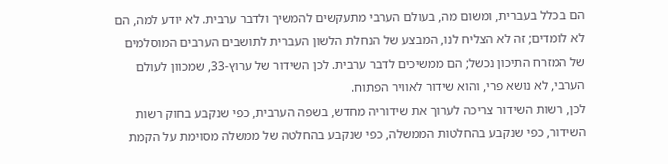הם בכלל בעברית, ומשום מה, בעולם הערבי מתעקשים להמשיך ולדבר ערבית. לא יודע למה, הם לא לומדים; זה לא הצליח לנו, המבצע של הנחלת הלשון העברית לתושבים הערבים המוסלמים של המזרח התיכון נכשל; הם ממשיכים לדבר ערבית. לכן השידור של ערוץ-33, שמכוון לעולם הערבי, לא נושא פרי, והוא שידור לאוויר הפתוח.
לכן, רשות השידור צריכה לערוך את שידוריה מחדש, בשפה הערבית, כפי שנקבע בחוק רשות השידור, כפי שנקבע בהחלטות הממשלה, כפי שנקבע בהחלטה של ממשלה מסוימת על הקמת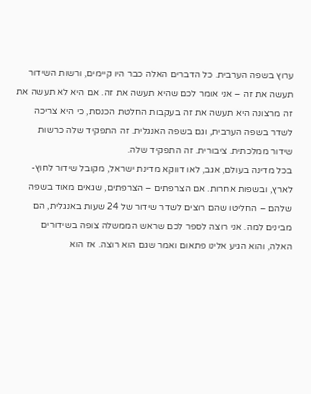ערוץ בשפה הערבית. כל הדברים האלה כבר היו קיימים, ורשות השידור תעשה את זה – אני אומר לכם שהיא תעשה את זה. אם היא לא תעשה את זה מרצונה היא תעשה את זה בעקבות החלטת הכנסת, כי היא צריכה לשדר בשפה הערבית, וגם בשפה האנגלית. זה התפקיד שלה כרשות שידור ממלכתית. ציבורית. זה התפקיד שלה.
בכל מדינה בעולם, אגב, לאו דווקא מדינת ישראל, מקובל שידור לחוץ-לארץ, ובשפות אחרות. אם הצרפתים – הצרפתים, שגאים מאוד בשפה שלהם – החליטו שהם רוצים לשדר שידור של 24 שעות באנגלית, הם מבינים למה. אני רוצה לספר לכם שראש הממשלה צופה בשידורים האלה, והוא הגיע אלינו פתאום ואמר שגם הוא רוצה. אז הוא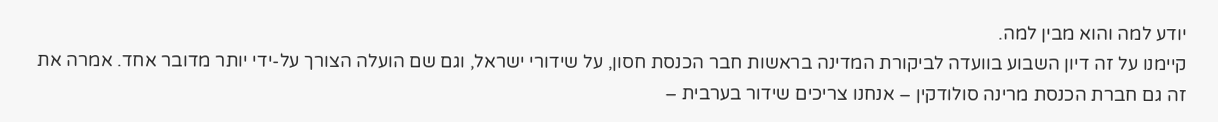יודע למה והוא מבין למה.
קיימנו על זה דיון השבוע בוועדה לביקורת המדינה בראשות חבר הכנסת חסון, על שידורי ישראל, וגם שם הועלה הצורך על-ידי יותר מדובר אחד. אמרה את זה גם חברת הכנסת מרינה סולודקין – אנחנו צריכים שידור בערבית –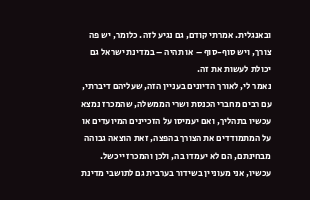ובאנגלית. אמרתי קודם, גם נגיע לזה. כלומר, יש פה צורך, ויש סוף-סוף – או תהיה – במדינת ישראל גם יכולת לעשות את זה.
נאמר לי, לאורך הדיונים בעניין הזה, שעליהם דיברתי, עם רבים מחברי הכנסת ושרי הממשלה, שהמכרז נמצא עכשיו בתהליך, ואם יעמיסו על הזכיינים המיועדים או על המתמודדים את הצורך בהפצה, זאת הוצאה גבוהה מבחינתם, הם לא יעמדו בה, ולכן והמכרז ייכשל. עכשיו, אני מעוניין בשידור בערבית גם לתושבי מדינת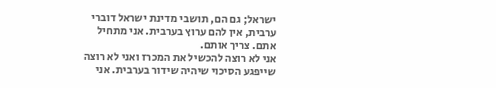ישראל; גם הם, תושבי מדינת ישראל דוברי ערבית, אין להם ערוץ בערבית. אני מתחיל אתם. צריך אותם.
אני לא רוצה להכשיל את המכרז ואני לא רוצה שייפגע הסיכוי שיהיה שידור בערבית. אני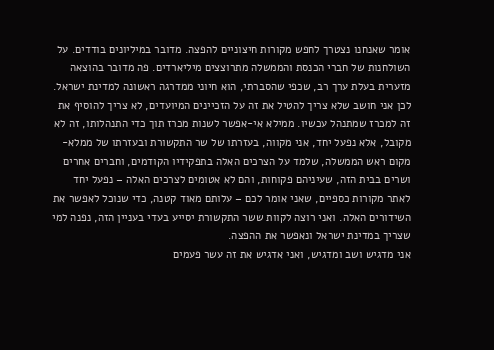אומר שאנחנו נצטרך לחפש מקורות חיצוניים להפצה. מדובר במיליונים בודדים. על השולחנות של חברי הכנסת והממשלה מתרוצצים מיליארדים. פה מדובר בהוצאה מזערית בעלת ערך רב, שכפי שהסברתי, הוא חיוני ממדרגה ראשונה למדינת ישראל. לכן אני חושב שלא צריך להטיל את זה על הזכיינים המיועדים, לא צריך להוסיף את זה למכרז שמתנהל עכשיו. ממילא אי-אפשר לשנות מכרז תוך כדי התנהלותו, זה לא מקובל, אלא נפעל יחד, אני מקווה, בעזרתו של שר התקשורת ובעזרתו של ממלא-מקום ראש הממשלה, שלמד על הצרכים האלה בתפקידיו הקודמים, וחברים אחרים ושרים בבית הזה, שעיניהם פקוחות, והם לא אטומים לצרכים האלה – נפעל יחד לאתר מקורות כספיים, שאני אומר לכם – עלותם מאוד קטנה, כדי שנוכל לאפשר את השידורים האלה. ואני רוצה לקוות ששר התקשורת יסייע בעדי בעניין הזה, נפנה למי שצריך במדינת ישראל ונאפשר את ההפצה.
אני מדגיש ושב ומדגיש, ואני אדגיש את זה עשר פעמים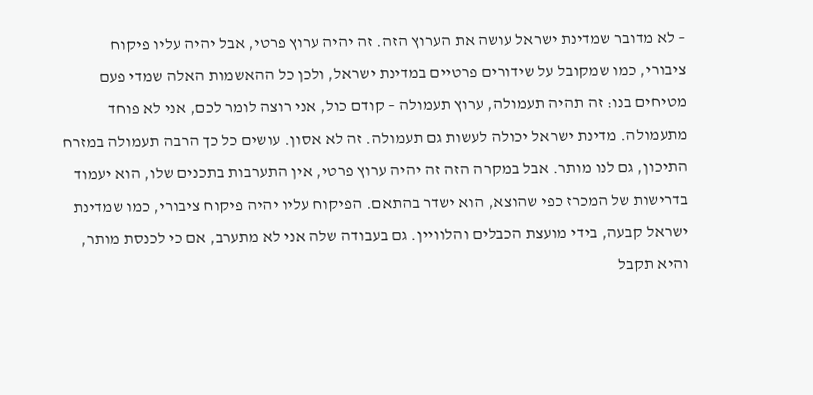– לא מדובר שמדינת ישראל עושה את הערוץ הזה. זה יהיה ערוץ פרטי, אבל יהיה עליו פיקוח ציבורי, כמו שמקובל על שידורים פרטיים במדינת ישראל, ולכן כל ההאשמות האלה שמדי פעם מטיחים בנו: זה תהיה תעמולה, ערוץ תעמולה – קודם כול, אני רוצה לומר לכם, אני לא פוחד מתעמולה. מדינת ישראל יכולה לעשות גם תעמולה. זה לא אסון. עושים כל כך הרבה תעמולה במזרח התיכון, גם לנו מותר. אבל במקרה הזה זה יהיה ערוץ פרטי, אין התערבות בתכנים שלו, הוא יעמוד בדרישות של המכרז כפי שהוצא, הוא ישדר בהתאם. הפיקוח עליו יהיה פיקוח ציבורי, כמו שמדינת ישראל קבעה, בידי מועצת הכבלים והלוויין. גם בעבודה שלה אני לא מתערב, אם כי לכנסת מותר, והיא תקבל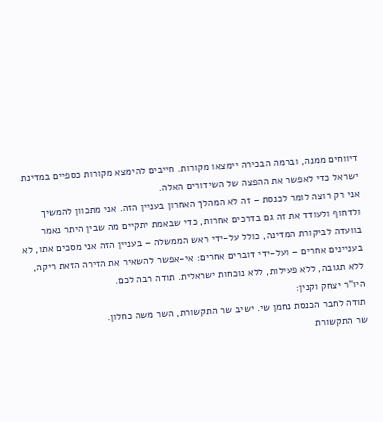דיווחים ממנה, וברמה הבכירה יימצאו מקורות. חייבים להימצא מקורות כספיים במדינת ישראל כדי לאפשר את ההפצה של השידורים האלה.
אני רק רוצה לומר לכנסת – זה לא המהלך האחרון בעניין הזה. אני מתכוון להמשיך ולדחוף ולעודד את זה גם בדרכים אחרות, כדי שבאמת יתקיים מה שבין היתר נאמר בוועדה לביקורת המדינה, כולל על-ידי ראש הממשלה – בעניין הזה אני מסכים אתו, לא בעניינים אחרים – ועל-ידי דוברים אחרים: אי-אפשר להשאיר את הזירה הזאת ריקה, ללא תגובה, ללא פעילות, ללא נוכחות ישראלית. תודה רבה לכם.
היו"ר יצחק וקנין:
תודה לחבר הכנסת נחמן שי. ישיב שר התקשורת, השר משה כחלון.
שר התקשורת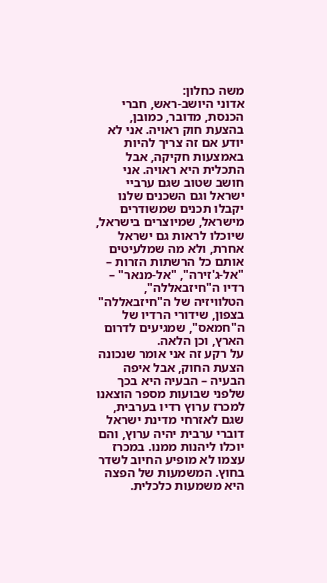משה כחלון:
אדוני היושב-ראש, חברי הכנסת, מדובר, כמובן, בהצעת חוק ראויה. אני לא יודע אם זה צריך להיות באמצעות חקיקה, אבל התכלית היא ראויה. אני חושב שטוב שגם ערביי ישראל וגם השכנים שלנו יקבלו תכנים שמשודרים מישראל, שמיוצרים בישראל, שיוכלו לראות גם ישראל אחרת, ולא מה שמלעיטים אותם כל הרשתות הזרות – "אל-ג'זירה", "אל-מנאר" – רדיו ה"חיזבאללה", הטלוויזיה של ה"חיזבאללה" בצפון, שידורי הרדיו של ה"חמאס", שמגיעים לדרום הארץ, וכן הלאה.
על רקע זה אני אומר שנכונה הצעת החוק, אבל איפה הבעיה – הבעיה היא בכך שלפני שבועות מספר הוצאנו למכרז ערוץ רדיו בערבית, שגם לאזרחי מדינת ישראל דוברי ערבית יהיה ערוץ, והם יוכלו ליהנות ממנו. במכרז עצמו לא מופיע החיוב לשדר בחוץ. המשמעות של הפצה היא משמעות כלכלית.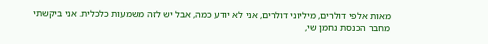מאות אלפי דולרים, מיליוני דולרים, אני לא יודע כמה, אבל יש לזה משמעות כלכלית. אני ביקשתי מחבר הכנסת נחמן שי,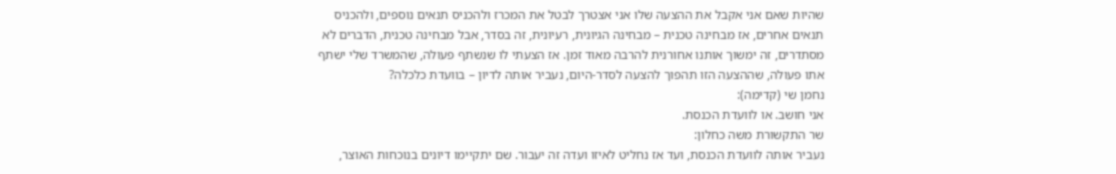שהיות שאם אני אקבל את ההצעה שלו אני אצטרך לבטל את המכרז ולהכניס תנאים נוספים, ולהכניס תנאים אחרים, אז מבחינה טכנית – מבחינה הגיונית, רעיונית, זה בסדר, אבל מבחינה טכנית, הדברים לא מסתדרים, זה ימשוך אותנו אחורנית להרבה מאוד זמן. אז הצעתי לו שנשתף פעולה, שהמשרד שלי ישתף אתו פעולה, שההצעה הזו תהפוך להצעה לסדר-היום, נעביר אותה לדיון – בוועדת כלכלה?
נחמן שי (קדימה):
אני חושב. או לוועדת הכנסת.
שר התקשורת משה כחלון:
נעביר אותה לוועדת הכנסת, ועד אז נחליט לאיזו ועדה זה יעבור. שם יתקיימו דיונים בנוכחות האוצר,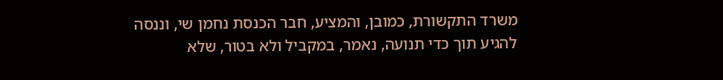משרד התקשורת, כמובן, והמציע, חבר הכנסת נחמן שי, וננסה להגיע תוך כדי תנועה, נאמר, במקביל ולא בטור, שלא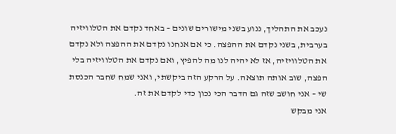נעכב את התהליך, ננוע בשני מישורים שונים – באחד נקדם את הטלוויזיה בערבית, בשני נקדם את ההפצה. כי אם אנחנו נקדם את ההפצה ולא נקדם את הטלוויזיה, אז לא יהיה לנו מה להפיץ, ואם נקדם את הטלוויזיה בלי הפצה, שוב אותה תוצאה. על הרקע הזה ביקשתי, ואני שמח שחבר הכנסת שי – אני חושב שזה גם הדבר הכי נכון כדי לקדם את זה.
אני מבקש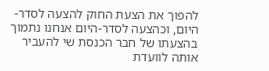להפוך את הצעת החוק להצעה לסדר-היום, וכהצעה לסדר-היום אנחנו נתמוך בהצעתו של חבר הכנסת שי להעביר אותה לוועדת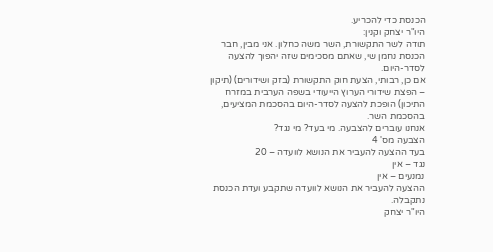הכנסת כדי להכריע.
היו"ר יצחק וקנין:
תודה לשר התקשורת, השר משה כחלון. אני מבין, חבר הכנסת נחמן שי, שאתם מסכימים שזה יהפוך להצעה לסדר-היום.
אם כן, רבותי, הצעת חוק התקשורת (בזק ושידורים) (תיקון – הפצת שידורי הערוץ הייעודי בשפה הערבית במזרח התיכון) הופכת להצעה לסדר-היום בהסכמת המציעים, בהסכמת השר.
אנחנו עוברים להצבעה. מי בעד? מי נגד?
הצבעה מס' 4
בעד ההצעה להעביר את הנושא לוועדה – 20
נגד – אין
נמנעים – אין
ההצעה להעביר את הנושא לוועדה שתקבע ועדת הכנסת נתקבלה.
היו"ר יצחק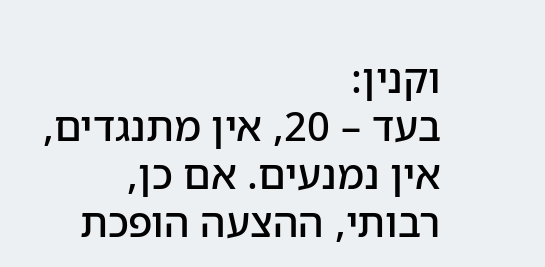וקנין:
בעד – 20, אין מתנגדים, אין נמנעים. אם כן, רבותי, ההצעה הופכת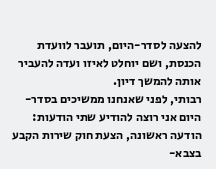להצעה לסדר-היום, תועבר לוועדת הכנסת, ושם יוחלט לאיזו ועדה להעביר אותה להמשך דיון.
רבותי, לפני שאנחנו ממשיכים בסדר-היום אני רוצה להודיע שתי הודעות: הודעה ראשונה, הצעת חוק שירות הקבע בצבא-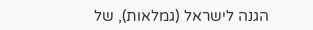הגנה לישראל (גמלאות), של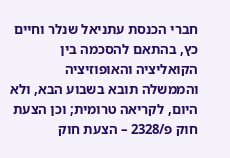חברי הכנסת עתניאל שנלר וחיים כץ, בהתאם להסכמה בין הקואליציה והאופוזיציה והממשלה תובא בשבוע הבא, ולא היום, לקריאה טרומית; וכן הצעת חוק פ/2328 – הצעת חוק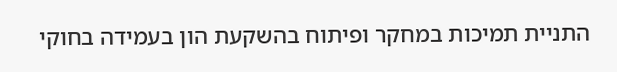התניית תמיכות במחקר ופיתוח בהשקעת הון בעמידה בחוקי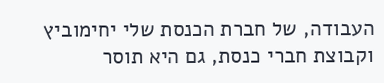העבודה, של חברת הכנסת שלי יחימוביץ וקבוצת חברי כנסת, גם היא תוסר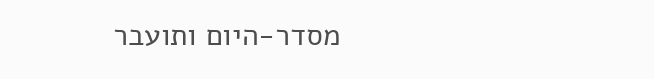מסדר-היום ותועבר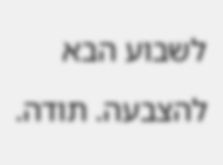לשבוע הבא להצבעה. תודה.